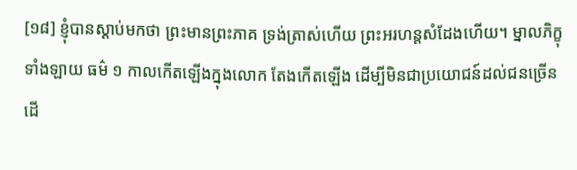[១៨] ខ្ញុំបានស្ដាប់មកថា ព្រះមានព្រះភាគ ទ្រង់ត្រាស់ហើយ ព្រះអរហន្តសំដែងហើយ។ ម្នាលភិក្ខុទាំងឡាយ ធម៌ ១ កាលកើតឡើងក្នុងលោក តែងកើតឡើង ដើម្បីមិនជាប្រយោជន៍ដល់ជនច្រើន ដើ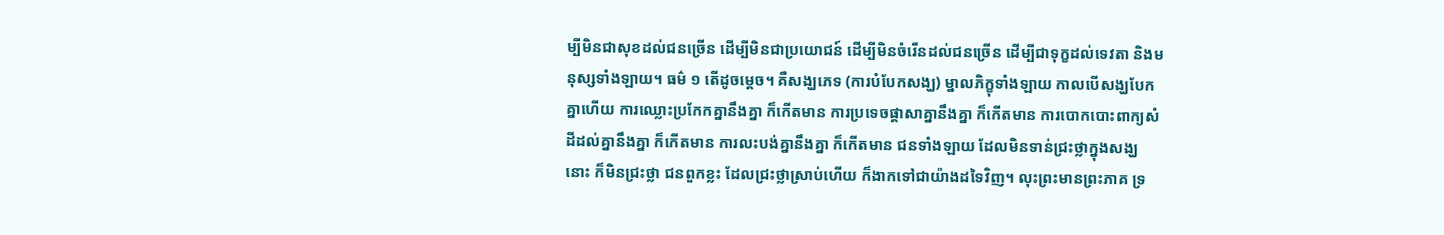ម្បីមិនជាសុខដល់ជនច្រើន ដើម្បីមិនជាប្រយោជន៍ ដើម្បីមិនចំរើនដល់ជនច្រើន ដើម្បីជាទុក្ខដល់ទេវតា និងមនុស្សទាំងឡាយ។ ធម៌ ១ តើដូចម្ដេច។ គឺសង្ឃភេទ (ការបំបែកសង្ឃ) ម្នាលភិក្ខុទាំងឡាយ កាលបើសង្ឃបែកគ្នាហើយ ការឈ្លោះប្រកែកគ្នានឹងគ្នា ក៏កើតមាន ការប្រទេចផ្ដាសាគ្នានឹងគ្នា ក៏កើតមាន ការបោកបោះពាក្យសំដីដល់គ្នានឹងគ្នា ក៏កើតមាន ការលះបង់គ្នានឹងគ្នា ក៏កើតមាន ជនទាំងឡាយ ដែលមិនទាន់ជ្រះថ្លាក្នុងសង្ឃនោះ ក៏មិនជ្រះថ្លា ជនពួកខ្លះ ដែលជ្រះថ្លាស្រាប់ហើយ ក៏ងាកទៅជាយ៉ាងដទៃវិញ។ លុះព្រះមានព្រះភាគ ទ្រ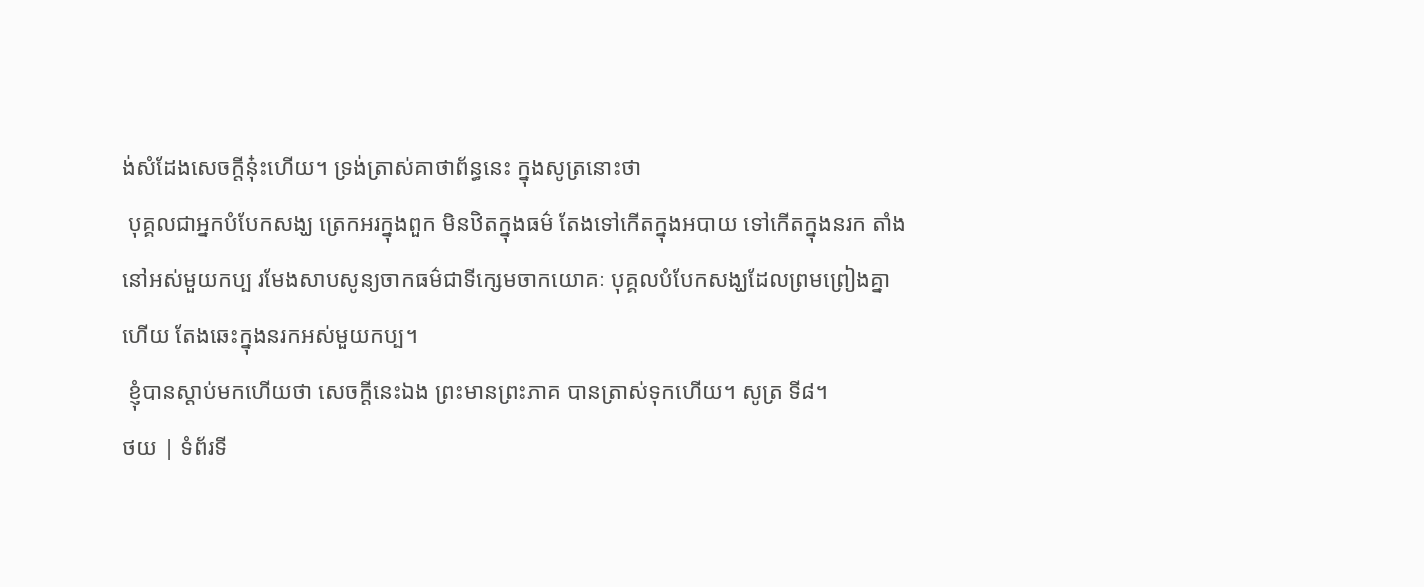ង់សំដែងសេចក្ដីនុ៎ះហើយ។ ទ្រង់ត្រាស់គាថាព័ន្ធនេះ ក្នុងសូត្រនោះថា
 បុគ្គលជាអ្នកបំបែកសង្ឃ ត្រេកអរក្នុងពួក មិនឋិតក្នុងធម៌ តែងទៅកើតក្នុងអបាយ ទៅកើតក្នុងនរក តាំងនៅអស់មួយកប្ប រមែងសាបសូន្យចាកធម៌ជាទីក្សេមចាកយោគៈ បុគ្គលបំបែកសង្ឃដែលព្រមព្រៀងគ្នាហើយ តែងឆេះក្នុងនរកអស់មួយកប្ប។
 ខ្ញុំបានស្ដាប់មកហើយថា សេចក្ដីនេះឯង ព្រះមានព្រះភាគ បានត្រាស់ទុកហើយ។ សូត្រ ទី៨។
ថយ | ទំព័រទី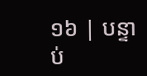១៦ | បន្ទាប់